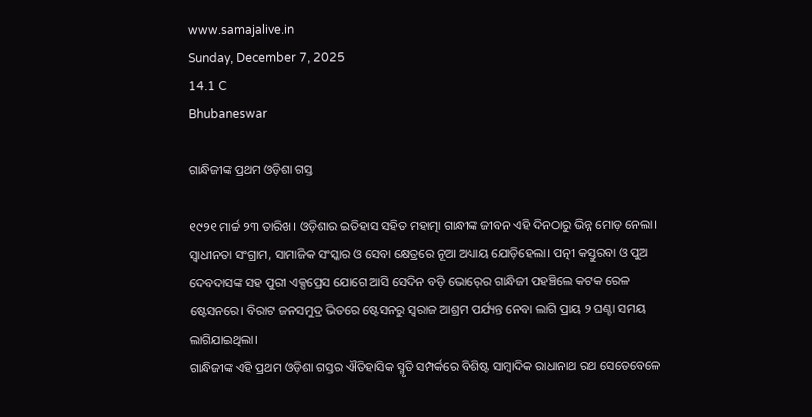www.samajalive.in
Sunday, December 7, 2025
14.1 C
Bhubaneswar

ଗାନ୍ଧିଜୀଙ୍କ ପ୍ରଥମ ଓଡ଼ିଶା ଗସ୍ତ

୧୯୨୧ ମାର୍ଚ୍ଚ ୨୩ ତାରିଖ। ଓଡ଼ିଶାର ଇତିହାସ ସହିତ ମହାତ୍ମା ଗାନ୍ଧୀଙ୍କ ଜୀବନ ଏହି ଦିନଠାରୁ ଭିନ୍ନ ମୋଡ଼ ନେଲା। ସ୍ୱାଧୀନତା ସଂଗ୍ରାମ, ସାମାଜିକ ସଂସ୍କାର ଓ ସେବା କ୍ଷେତ୍ରରେ ନୂଆ ଅଧ୍ୟାୟ ଯୋଡ଼ିହେଲା। ପତ୍ନୀ କସ୍ତୁରବା ଓ ପୁଅ ଦେବଦାସଙ୍କ ସହ ପୁରୀ ଏକ୍ସପ୍ରେସ ଯୋଗେ ଆସି ସେଦିନ ବଡ଼ି ଭୋର୍‍ରେ ଗାନ୍ଧିଜୀ ପହଞ୍ଚିଲେ କଟକ ରେଳ ଷ୍ଟେସନରେ। ବିରାଟ ଜନସମୁଦ୍ର ଭିତରେ ଷ୍ଟେସନରୁ ସ୍ୱରାଜ ଆଶ୍ରମ ପର୍ଯ୍ୟନ୍ତ ନେବା ଲାଗି ପ୍ରାୟ ୨ ଘଣ୍ଟା ସମୟ ଲାଗିଯାଇଥିଲା।
ଗାନ୍ଧିଜୀଙ୍କ ଏହି ପ୍ରଥମ ଓଡ଼ିଶା ଗସ୍ତର ଐତିହାସିକ ସ୍ମୃତି ସମ୍ପର୍କରେ ବିଶିଷ୍ଟ ସାମ୍ବାଦିକ ରାଧାନାଥ ରଥ ସେତେବେଳେ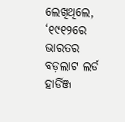ଲେଖିଥିଲେ, ‘୧୯୧୨ରେ ଭାରତର ବଡ଼ଲାଟ ଲର୍ଡ ହାର୍ଡିଞ୍ଜ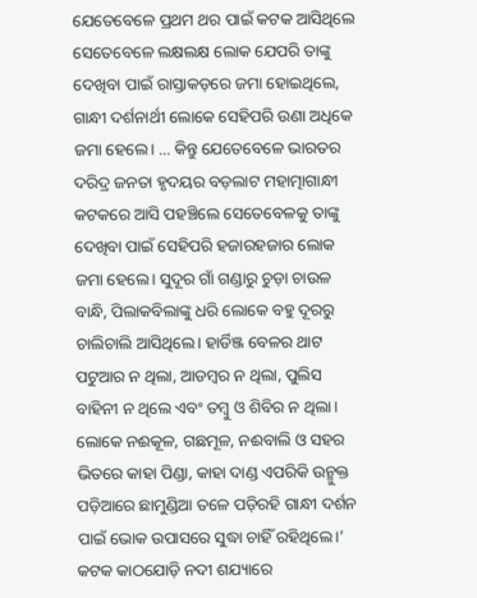ଯେତେବେଳେ ପ୍ରଥମ ଥର ପାଇଁ କଟକ ଆସିଥିଲେ ସେତେବେଳେ ଲକ୍ଷଲକ୍ଷ ଲୋକ ଯେପରି ତାଙ୍କୁ ଦେଖିବା ପାଇଁ ରାସ୍ତାକଡ଼ରେ ଜମା ହୋଇଥିଲେ, ଗାନ୍ଧୀ ଦର୍ଶନାର୍ଥୀ ଲୋକେ ସେହିପରି ଉଣା ଅଧିକେ ଜମା ହେଲେ। … କିନ୍ତୁ ଯେତେବେଳେ ଭାରତର ଦରିଦ୍ର ଜନତା ହୃଦୟର ବଡ଼ଲାଟ ମହାତ୍ମାଗାନ୍ଧୀ କଟକରେ ଆସି ପହଞ୍ଚିଲେ ସେତେବେଳକୁ ତାଙ୍କୁ ଦେଖିବା ପାଇଁ ସେହିପରି ହଜାରହଜାର ଲୋକ ଜମା ହେଲେ। ସୁଦୂର ଗାଁ ଗଣ୍ଡାରୁ ଚୁଡ଼ା ଚାଉଳ ବାନ୍ଧି, ପିଲାକବିଲାଙ୍କୁ ଧରି ଲୋକେ ବହୁ ଦୂରରୁ ଚାଲିଚାଲି ଆସିଥିଲେ। ହାର୍ଡିଞ୍ଜ ବେଳର ଥାଟ ପଟୁଆର ନ ଥିଲା, ଆଡମ୍ବର ନ ଥିଲା, ପୁଲିସ ବାହିନୀ ନ ଥିଲେ ଏବଂ ତମ୍ବୁ ଓ ଶିବିର ନ ଥିଲା। ଲୋକେ ନଈକୂଳ, ଗଛମୂଳ, ନଈବାଲି ଓ ସହର ଭିତରେ କାହା ପିଣ୍ଡା, କାହା ଦାଣ୍ଡ ଏପରିକି ଉନ୍ମୁକ୍ତ ପଡ଼ିଆରେ ଛାମୁଣ୍ଡିଆ ତଳେ ପଡ଼ିରହି ଗାନ୍ଧୀ ଦର୍ଶନ ପାଇଁ ଭୋକ ଉପାସରେ ସୁଦ୍ଧା ଚାହିଁ ରହିଥିଲେ।’
କଟକ କାଠଯୋଡ଼ି ନଦୀ ଶଯ୍ୟାରେ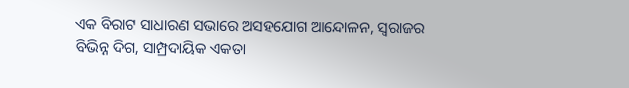ଏକ ବିରାଟ ସାଧାରଣ ସଭାରେ ଅସହଯୋଗ ଆନ୍ଦୋଳନ, ସ୍ୱରାଜର ବିଭିନ୍ନ ଦିଗ, ସାମ୍ପ୍ରଦାୟିକ ଏକତା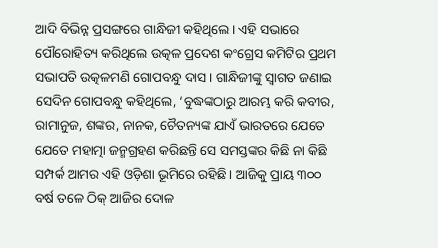ଆଦି ବିଭିନ୍ନ ପ୍ରସଙ୍ଗରେ ଗାନ୍ଧିଜୀ କହିଥିଲେ। ଏହି ସଭାରେ ପୌରୋହିତ୍ୟ କରିଥିଲେ ଉତ୍କଳ ପ୍ରଦେଶ କଂଗ୍ରେସ କମିଟିର ପ୍ରଥମ ସଭାପତି ଉତ୍କଳମଣି ଗୋପବନ୍ଧୁ ଦାସ। ଗାନ୍ଧିଜୀଙ୍କୁ ସ୍ୱାଗତ ଜଣାଇ ସେଦିନ ଗୋପବନ୍ଧୁ କହିଥିଲେ, ‘ବୁଦ୍ଧଙ୍କଠାରୁ ଆରମ୍ଭ କରି କବୀର, ରାମାନୁଜ, ଶଙ୍କର, ନାନକ, ଚୈତନ୍ୟଙ୍କ ଯାଏଁ ଭାରତରେ ଯେତେ ଯେତେ ମହାତ୍ମା ଜନ୍ମଗ୍ରହଣ କରିଛନ୍ତି ସେ ସମସ୍ତଙ୍କର କିଛି ନା କିଛି ସମ୍ପର୍କ ଆମର ଏହି ଓଡ଼ିଶା ଭୂମିରେ ରହିଛି। ଆଜିକୁ ପ୍ରାୟ ୩୦୦ ବର୍ଷ ତଳେ ଠିକ୍‍ ଆଜିର ଦୋଳ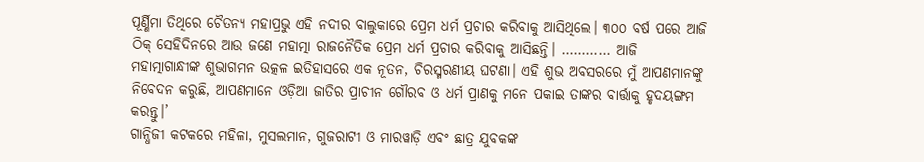ପୂର୍ଣ୍ଣିମା ତିଥିରେ ଚୈତନ୍ୟ ମହାପ୍ରଭୁ ଏହି ନଦୀର ବାଲୁକାରେ ପ୍ରେମ ଧର୍ମ ପ୍ରଚାର କରିବାକୁ ଆସିଥିଲେ। ୩୦୦ ବର୍ଷ ପରେ ଆଜି ଠିକ୍‍ ସେହିଦିନରେ ଆଉ ଜଣେ ମହାତ୍ମା ରାଜନୈତିକ ପ୍ରେମ ଧର୍ମ ପ୍ରଚାର କରିବାକୁ ଆସିଛନ୍ତି। ………… ଆଜି ମହାତ୍ମାଗାନ୍ଧୀଙ୍କ ଶୁଭାଗମନ ଉତ୍କଳ ଇତିହାସରେ ଏକ ନୂତନ, ଚିରସ୍ମରଣୀୟ ଘଟଣା। ଏହି ଶୁଭ ଅବସରରେ ମୁଁ ଆପଣମାନଙ୍କୁ ନିବେଦନ କରୁଛି, ଆପଣମାନେ ଓଡ଼ିଆ ଜାତିର ପ୍ରାଚୀନ ଗୌରବ ଓ ଧର୍ମ ପ୍ରାଣକୁ ମନେ ପକାଇ ତାଙ୍କର ବାର୍ତ୍ତାକୁ ହୃଦୟଙ୍ଗମ କରନ୍ତୁ।’
ଗାନ୍ଧିଜୀ କଟକରେ ମହିଳା, ମୁସଲମାନ, ଗୁଜରାଟୀ ଓ ମାରୱାଡ଼ି ଏବଂ ଛାତ୍ର ଯୁବକଙ୍କ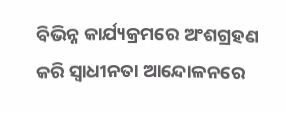ବିଭିନ୍ନ କାର୍ଯ୍ୟକ୍ରମରେ ଅଂଶଗ୍ରହଣ କରି ସ୍ୱାଧୀନତା ଆନ୍ଦୋଳନରେ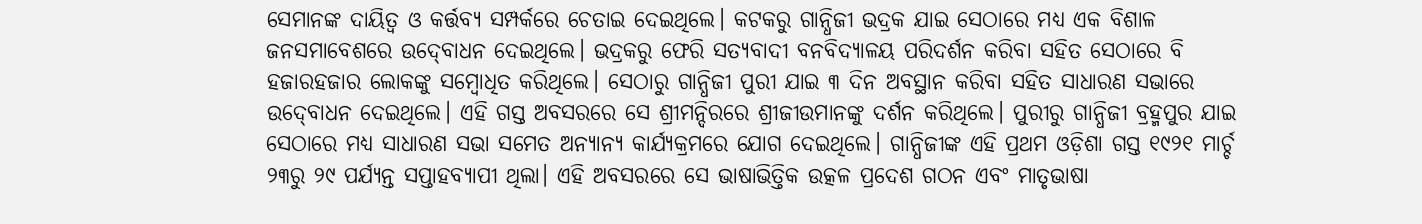ସେମାନଙ୍କ ଦାୟିତ୍ୱ ଓ କର୍ତ୍ତବ୍ୟ ସମ୍ପର୍କରେ ଚେତାଇ ଦେଇଥିଲେ। କଟକରୁ ଗାନ୍ଧିଜୀ ଭଦ୍ରକ ଯାଇ ସେଠାରେ ମଧ୍ୟ ଏକ ବିଶାଳ ଜନସମାବେଶରେ ଉଦ୍‍ବୋଧନ ଦେଇଥିଲେ। ଭଦ୍ରକରୁ ଫେରି ସତ୍ୟବାଦୀ ବନବିଦ୍ୟାଳୟ ପରିଦର୍ଶନ କରିବା ସହିତ ସେଠାରେ ବି ହଜାରହଜାର ଲୋକଙ୍କୁ ସମ୍ବୋଧିତ କରିଥିଲେ। ସେଠାରୁ ଗାନ୍ଧିଜୀ ପୁରୀ ଯାଇ ୩ ଦିନ ଅବସ୍ଥାନ କରିବା ସହିତ ସାଧାରଣ ସଭାରେ ଉଦ୍‍ବୋଧନ ଦେଇଥିଲେ। ଏହି ଗସ୍ତ ଅବସରରେ ସେ ଶ୍ରୀମନ୍ଦିରରେ ଶ୍ରୀଜୀଉମାନଙ୍କୁ ଦର୍ଶନ କରିଥିଲେ। ପୁରୀରୁ ଗାନ୍ଧିଜୀ ବ୍ରହ୍ମପୁର ଯାଇ ସେଠାରେ ମଧ୍ୟ ସାଧାରଣ ସଭା ସମେତ ଅନ୍ୟାନ୍ୟ କାର୍ଯ୍ୟକ୍ରମରେ ଯୋଗ ଦେଇଥିଲେ। ଗାନ୍ଧିଜୀଙ୍କ ଏହି ପ୍ରଥମ ଓଡ଼ିଶା ଗସ୍ତ ୧୯୨୧ ମାର୍ଚ୍ଚ ୨୩ରୁ ୨୯ ପର୍ଯ୍ୟନ୍ତ ସପ୍ତାହବ୍ୟାପୀ ଥିଲା। ଏହି ଅବସରରେ ସେ ଭାଷାଭିତ୍ତିକ ଉତ୍କଳ ପ୍ରଦେଶ ଗଠନ ଏବଂ ମାତୃଭାଷା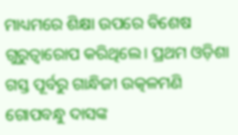ମାଧ୍ୟମରେ ଶିକ୍ଷା ଉପରେ ବିଶେଷ ଗୁରୁତ୍ୱାରୋପ କରିଥିଲେ। ପ୍ରଥମ ଓଡ଼ିଶା ଗସ୍ତ ପୂର୍ବରୁ ଗାନ୍ଧିଜୀ ଉତ୍କଳମଣି ଗୋପବନ୍ଧୁ ଦାସଙ୍କ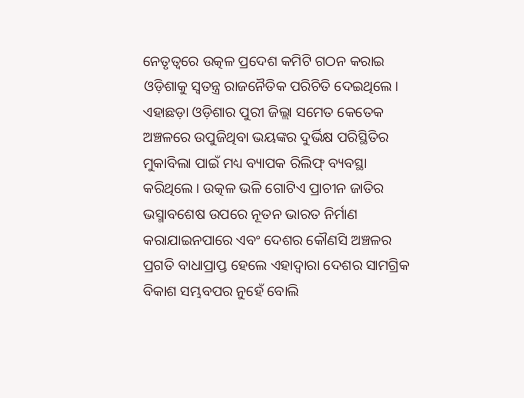ନେତୃତ୍ୱରେ ଉତ୍କଳ ପ୍ରଦେଶ କମିଟି ଗଠନ କରାଇ ଓଡ଼ିଶାକୁ ସ୍ୱତନ୍ତ୍ର ରାଜନୈତିକ ପରିଚିତି ଦେଇଥିଲେ। ଏହାଛଡ଼ା ଓଡ଼ିଶାର ପୁରୀ ଜିଲ୍ଲା ସମେତ କେତେକ ଅଞ୍ଚଳରେ ଉପୁଜିଥିବା ଭୟଙ୍କର ଦୁର୍ଭିକ୍ଷ ପରିସ୍ଥିତିର ମୁକାବିଲା ପାଇଁ ମଧ୍ୟ ବ୍ୟାପକ ରିଲିଫ୍‍ ବ୍ୟବସ୍ଥା କରିଥିଲେ। ଉତ୍କଳ ଭଳି ଗୋଟିଏ ପ୍ରାଚୀନ ଜାତିର ଭସ୍ମାବଶେଷ ଉପରେ ନୂତନ ଭାରତ ନିର୍ମାଣ କରାଯାଇନପାରେ ଏବଂ ଦେଶର କୌଣସି ଅଞ୍ଚଳର ପ୍ରଗତି ବାଧାପ୍ରାପ୍ତ ହେଲେ ଏହାଦ୍ୱାରା ଦେଶର ସାମଗ୍ରିକ ବିକାଶ ସମ୍ଭବପର ନୁହେଁ ବୋଲି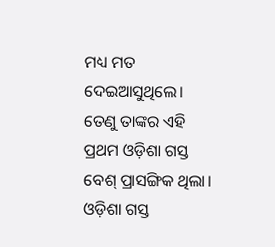ମଧ୍ୟ ମତ ଦେଇଆସୁଥିଲେ। ତେଣୁ ତାଙ୍କର ଏହି ପ୍ରଥମ ଓଡ଼ିଶା ଗସ୍ତ ବେଶ୍‍ ପ୍ରାସଙ୍ଗିକ ଥିଲା।
ଓଡ଼ିଶା ଗସ୍ତ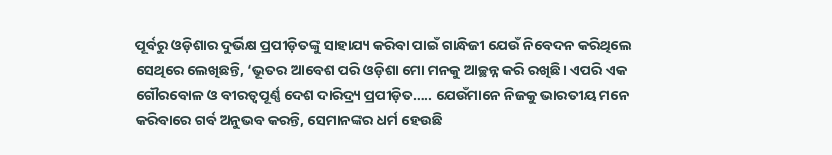ପୂର୍ବରୁ ଓଡ଼ିଶାର ଦୁର୍ଭିକ୍ଷ ପ୍ରପୀଡ଼ିତଙ୍କୁ ସାହାଯ୍ୟ କରିବା ପାଇଁ ଗାନ୍ଧିଜୀ ଯେଉଁ ନିବେଦନ କରିଥିଲେ ସେଥିରେ ଲେଖିଛନ୍ତି, ‘ଭୂତର ଆବେଶ ପରି ଓଡ଼ିଶା ମୋ ମନକୁ ଆଚ୍ଛନ୍ନ କରି ରଖିଛି। ଏପରି ଏକ ଗୌରବୋଳ ଓ ବୀରତ୍ୱପୂର୍ଣ୍ଣ ଦେଶ ଦାରିଦ୍ର୍ୟ ପ୍ରପୀଡ଼ିତ….. ଯେଉଁମାନେ ନିଜକୁ ଭାରତୀୟ ମନେ କରିବାରେ ଗର୍ବ ଅନୁଭବ କରନ୍ତି, ସେମାନଙ୍କର ଧର୍ମ ହେଉଛି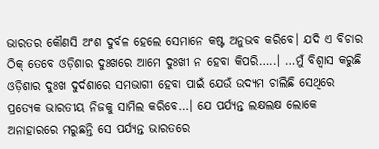ଭାରତର କୌଣସି ଅଂଶ ଦୁର୍ବଳ ହେଲେ ସେମାନେ କଷ୍ଟ ଅନୁଭବ କରିବେ। ଯଦି ଏ ବିଚାର ଠିକ୍‍ ତେବେ ଓଡ଼ିଶାର ଦୁଃଖରେ ଆମେ ଦୁଃଖୀ ନ ହେବା କିପରି…..। …ମୁଁ ବିଶ୍ୱାସ କରୁଛି ଓଡ଼ିଶାର ଦୁଃଖ ଦୁର୍ଦଶାରେ ସମଭାଗୀ ହେବା ପାଇଁ ଯେଉଁ ଉଦ୍ୟମ ଚାଲିଛି ସେଥିରେ ପ୍ରତ୍ୟେକ ଭାରତୀୟ ନିଜକୁ ସାମିଲ କରିବେ…। ଯେ ପର୍ଯ୍ୟନ୍ତ ଲକ୍ଷଲକ୍ଷ ଲୋକେ ଅନାହାରରେ ମରୁଛନ୍ତି ସେ ପର୍ଯ୍ୟନ୍ତ ଭାରତରେ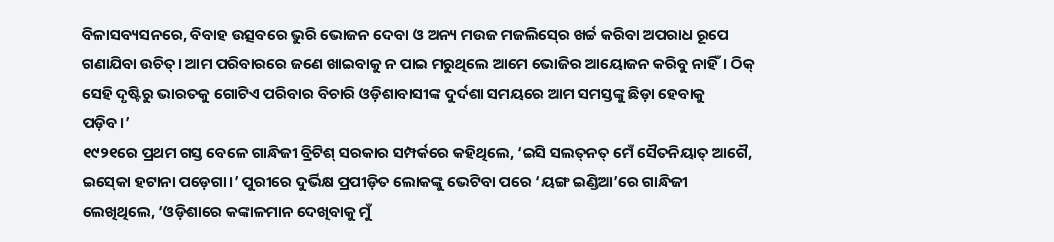ବିଳାସବ୍ୟସନରେ, ବିବାହ ଉତ୍ସବରେ ଭୁରି ଭୋଜନ ଦେବା ଓ ଅନ୍ୟ ମଉଜ ମଜଲିସ୍‍ରେ ଖର୍ଚ୍ଚ କରିବା ଅପରାଧ ରୂପେ ଗଣାଯିବା ଉଚିତ୍‍। ଆମ ପରିବାରରେ ଜଣେ ଖାଇବାକୁ ନ ପାଇ ମରୁଥିଲେ ଆମେ ଭୋଜିର ଆୟୋଜନ କରିବୁ ନାହିଁ। ଠିକ୍‍ ସେହି ଦୃଷ୍ଟିରୁ ଭାରତକୁ ଗୋଟିଏ ପରିବାର ବିଚାରି ଓଡ଼ିଶାବାସୀଙ୍କ ଦୁର୍ଦଶା ସମୟରେ ଆମ ସମସ୍ତଙ୍କୁ ଛିଡ଼ା ହେବାକୁ ପଡ଼ିବ।’
୧୯୨୧ରେ ପ୍ରଥମ ଗସ୍ତ ବେଳେ ଗାନ୍ଧିଜୀ ବ୍ରିଟିଶ୍‍ ସରକାର ସମ୍ପର୍କରେ କହିଥିଲେ, ‘ଇସି ସଲତ୍‍ନତ୍‍ ମେଁ ସୈତନିୟାତ୍‍ ଆଗୈ, ଇସ୍‍କୋ ହଟାନା ପଡ଼େଗା।’ ପୁରୀରେ ଦୁର୍ଭିକ୍ଷ ପ୍ରପୀଡ଼ିତ ଲୋକଙ୍କୁ ଭେଟିବା ପରେ ‘ୟଙ୍ଗ ଇଣ୍ଡିଆ’ରେ ଗାନ୍ଧିଜୀ ଲେଖିଥିଲେ, ‘ଓଡ଼ିଶାରେ କଙ୍କାଳମାନ ଦେଖିବାକୁ ମୁଁ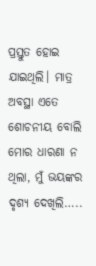ପ୍ରସ୍ତୁତ ହୋଇ ଯାଇଥିଲି। ମାତ୍ର ଅବସ୍ଥା ଏତେ ଶୋଚନୀୟ ବୋଲି ମୋର ଧାରଣା ନ ଥିଲା, ମୁଁ ଭୟଙ୍କର ଦୃଶ୍ୟ ଦେଖିଲି…..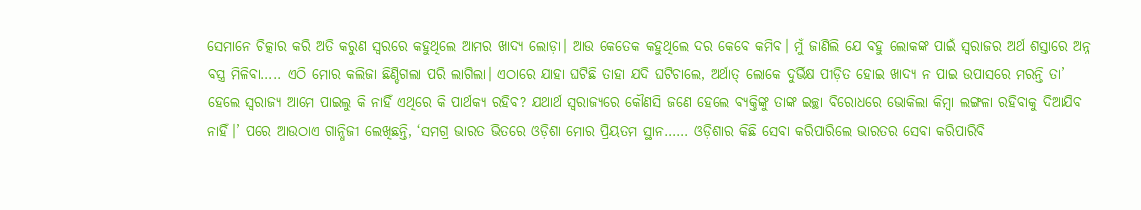ସେମାନେ ଚିତ୍କାର କରି ଅତି କରୁଣ ସ୍ୱରରେ କହୁଥିଲେ ଆମର ଖାଦ୍ୟ ଲୋଡ଼ା। ଆଉ କେତେକ କହୁଥିଲେ ଦର କେବେ କମିବ। ମୁଁ ଜାଣିଲି ଯେ ବହୁ ଲୋକଙ୍କ ପାଇଁ ସ୍ୱରାଜର ଅର୍ଥ ଶସ୍ତାରେ ଅନ୍ନ ବସ୍ତ୍ର ମିଳିବା….. ଏଠି ମୋର କଲିଜା ଛିଣ୍ଡିଗଲା ପରି ଲାଗିଲା। ଏଠାରେ ଯାହା ଘଟିଛି ତାହା ଯଦି ଘଟିଚାଲେ, ଅର୍ଥାତ୍‍ ଲୋକେ ଦୁର୍ଭିକ୍ଷ ପୀଡ଼ିତ ହୋଇ ଖାଦ୍ୟ ନ ପାଇ ଉପାସରେ ମରନ୍ତି ତା’ ହେଲେ ସ୍ୱରାଜ୍ୟ ଆମେ ପାଇଲୁ କି ନାହିଁ ଏଥିରେ କି ପାର୍ଥକ୍ୟ ରହିବ? ଯଥାର୍ଥ ସ୍ୱରାଜ୍ୟରେ କୌଣସି ଜଣେ ହେଲେ ବ୍ୟକ୍ତିଙ୍କୁ ତାଙ୍କ ଇଚ୍ଛା ବିରୋଧରେ ଭୋକିଲା କିମ୍ବା ଲଙ୍ଗଳା ରହିବାକୁ ଦିଆଯିବ ନାହିଁ।’ ପରେ ଆଉଠାଏ ଗାନ୍ଧିଜୀ ଲେଖିଛନ୍ତି, ‘ସମଗ୍ର ଭାରତ ଭିତରେ ଓଡ଼ିଶା ମୋର ପ୍ରିୟତମ ସ୍ଥାନ…… ଓଡ଼ିଶାର କିଛି ସେବା କରିପାରିଲେ ଭାରତର ସେବା କରିପାରିବି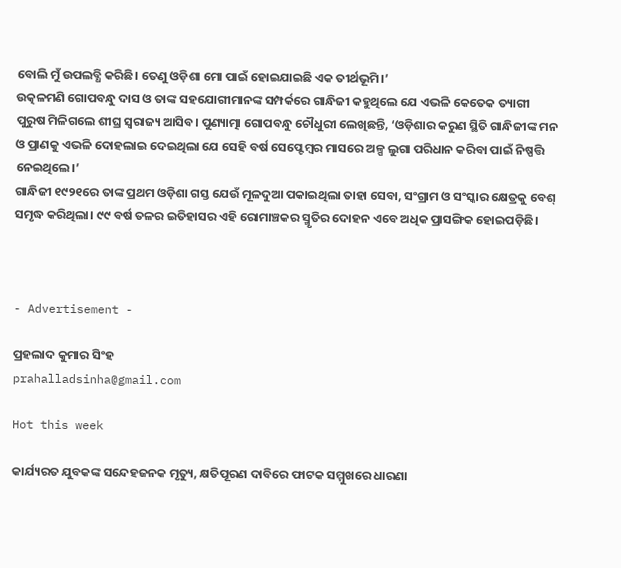ବୋଲି ମୁଁ ଉପଲବ୍ଧି କରିଛି। ତେଣୁ ଓଡ଼ିଶା ମୋ ପାଇଁ ହୋଇଯାଇଛି ଏକ ତୀର୍ଥଭୂମି।’
ଉତ୍କଳମଣି ଗୋପବନ୍ଧୁ ଦାସ ଓ ତାଙ୍କ ସହଯୋଗୀମାନଙ୍କ ସମ୍ପର୍କରେ ଗାନ୍ଧିଜୀ କହୁଥିଲେ ଯେ ଏଭଳି କେତେକ ତ୍ୟାଗୀ ପୁରୁଷ ମିଳିଗଲେ ଶୀଘ୍ର ସ୍ୱରାଜ୍ୟ ଆସିବ। ପୁଣ୍ୟାତ୍ମା ଗୋପବନ୍ଧୁ ଚୌଧୁରୀ ଲେଖିଛନ୍ତି, ‘ଓଡ଼ିଶାର କରୁଣ ସ୍ଥିତି ଗାନ୍ଧିଜୀଙ୍କ ମନ ଓ ପ୍ରାଣକୁ ଏଭଳି ଦୋହଲାଇ ଦେଇଥିଲା ଯେ ସେହି ବର୍ଷ ସେପ୍ଟେମ୍ବର ମାସରେ ଅଳ୍ପ ଲୁଗା ପରିଧାନ କରିବା ପାଇଁ ନିଷ୍ପତ୍ତି ନେଇଥିଲେ।’
ଗାନ୍ଧିଜୀ ୧୯୨୧ରେ ତାଙ୍କ ପ୍ରଥମ ଓଡ଼ିଶା ଗସ୍ତ ଯେଉଁ ମୂଳଦୁଆ ପକାଇଥିଲା ତାହା ସେବା, ସଂଗ୍ରାମ ଓ ସଂସ୍କାର କ୍ଷେତ୍ରକୁ ବେଶ୍‍ ସମୃଦ୍ଧ କରିଥିଲା। ୯୯ ବର୍ଷ ତଳର ଇତିହାସର ଏହି ରୋମାଞ୍ଚକର ସ୍ମୃତିର ଦୋହନ ଏବେ ଅଧିକ ପ୍ରାସଙ୍ଗିକ ହୋଇପଡ଼ିଛି।



- Advertisement -

ପ୍ରହଲାଦ କୁମାର ସିଂହ
prahalladsinha@gmail.com

Hot this week

କାର୍ଯ୍ୟରତ ଯୁବକଙ୍କ ସନ୍ଦେହଜନକ ମୃତ୍ୟୁ, କ୍ଷତିପୂରଣ ଦାବିରେ ଫାଟକ ସମ୍ମୁଖରେ ଧାରଣା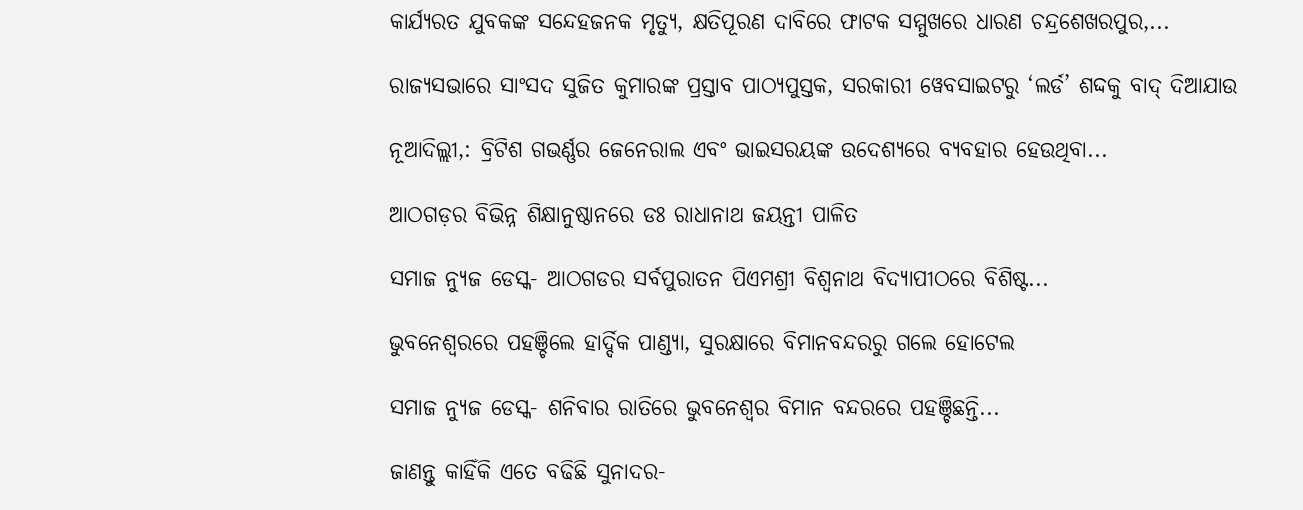କାର୍ଯ୍ୟରତ ଯୁବକଙ୍କ ସନ୍ଦେହଜନକ ମୃତ୍ୟୁ, କ୍ଷତିପୂରଣ ଦାବିରେ ଫାଟକ ସମ୍ମୁଖରେ ଧାରଣ ଚନ୍ଦ୍ରଶେଖରପୁର,...

ରାଜ୍ୟସଭାରେ ସାଂସଦ ସୁଜିତ କୁମାରଙ୍କ ପ୍ରସ୍ତାବ ପାଠ୍ୟପୁସ୍ତକ, ସରକାରୀ ୱେବସାଇଟରୁ ‘ଲର୍ଡ’ ଶଦ୍ଦକୁ ବାଦ୍‍ ଦିଆଯାଉ

ନୂଆଦିଲ୍ଲୀ,: ବ୍ରିଟିଶ ଗଭର୍ଣ୍ଣର ଜେନେରାଲ ଏବଂ ଭାଇସରୟଙ୍କ ଉଦେଶ୍ୟରେ ବ୍ୟବହାର ହେଉଥିବା...

ଆଠଗଡ଼ର ବିଭିନ୍ନ ଶିକ୍ଷାନୁଷ୍ଠାନରେ ଡଃ ରାଧାନାଥ ଜୟନ୍ତୀ ପାଳିତ

ସମାଜ ନ୍ୟୁଜ ଡେସ୍କ- ଆଠଗଡର ସର୍ବପୁରାତନ ପିଏମଶ୍ରୀ ବିଶ୍ଵନାଥ ବିଦ୍ୟାପୀଠରେ ବିଶିଷ୍ଟ...

ଭୁବନେଶ୍ବରରେ ପହଞ୍ଚିଲେ ହାର୍ଦ୍ଦିକ ପାଣ୍ଡ୍ୟା, ସୁରକ୍ଷାରେ ବିମାନବନ୍ଦରରୁ ଗଲେ ହୋଟେଲ

ସମାଜ ନ୍ୟୁଜ ଡେସ୍କ- ଶନିବାର ରାତିରେ ଭୁବନେଶ୍ବର ବିମାନ ବନ୍ଦରରେ ପହଞ୍ଚିଛନ୍ତି...

ଜାଣନ୍ତୁ କାହିଁକି ଏତେ ବଢିଛି ସୁନାଦର-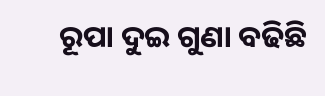ରୂପା ଦୁଇ ଗୁଣା ବଢିଛି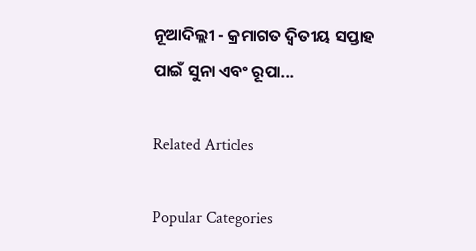ନୂଆଦିଲ୍ଲୀ - କ୍ରମାଗତ ଦ୍ୱିତୀୟ ସପ୍ତାହ ପାଇଁ ସୁନା ଏବଂ ରୂପା...

Related Articles

Popular Categories